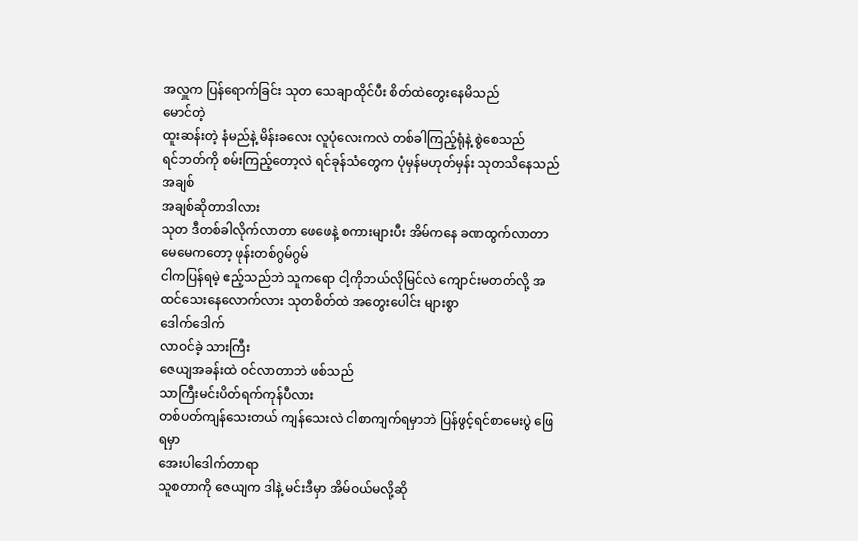အလှူက ပြန်ရောက်ခြင်း သုတ သေချာထိုင်ပီး စိတ်ထဲတွေးနေမိသည်
မောင်တဲ့
ထူးဆန်းတဲ့ နံမည်နဲ့ မိန်းခလေး လူပုံလေးကလဲ တစ်ခါကြည့်ရုံနဲ့ စွဲစေသည်
ရင်ဘတ်ကို စမ်းကြည့်တော့လဲ ရင်ခုန်သံတွေက ပုံမှန်မဟုတ်မှန်း သုတသိနေသည်
အချစ်
အချစ်ဆိုတာဒါလား
သုတ ဒီတစ်ခါလိုက်လာတာ ဖေဖေနဲ့ စကားများပီး အိမ်ကနေ ခဏထွက်လာတာ မေမေကတော့ ဖုန်းတစ်ဂွမ်ဂွမ်
ငါကပြန်ရမဲ့ ဧည့်သည်ဘဲ သူကရော ငါ့ကိုဘယ်လိုမြင်လဲ ကျောင်းမတတ်လို့ အထင်သေးနေလောက်လား သုတစိတ်ထဲ အတွေးပေါင်း များစွာ
ဒေါက်ဒေါက်
လာဝင်ခဲ့ သားကြီး
ဇေယျအခန်းထဲ ဝင်လာတာဘဲ ဖစ်သည်
သာကြီးမင်းပိတ်ရက်ကုန်ပီလား
တစ်ပတ်ကျန်သေးတယ် ကျန်သေးလဲ ငါစာကျက်ရမှာဘဲ ပြန်ဖွင့်ရင်စာမေးပွဲ ဖြေရမှာ
အေးပါဒေါက်တာရာ
သူစတာကို ဇေယျက ဒါနဲ့ မင်းဒီမှာ အိမ်ဝယ်မလို့ဆို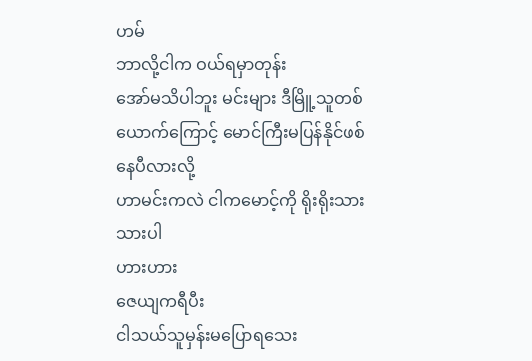ဟမ်
ဘာလို့ငါက ဝယ်ရမှာတုန်း
အော်မသိပါဘူး မင်းများ ဒီမြိူ့သူတစ်ယောက်ကြောင့် မောင်ကြီးမပြန်နိုင်ဖစ်နေပီလားလို့
ဟာမင်းကလဲ ငါကမောင့်ကို ရိုးရိုးသားသားပါ
ဟားဟား
ဇေယျကရီပီး
ငါသယ်သူမှန်းမပြောရသေး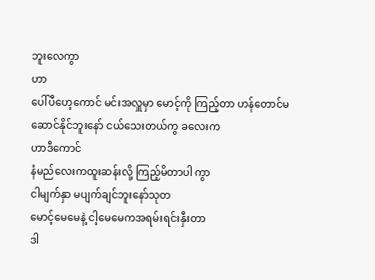ဘူးလေကွာ
ဟာ
ပေါ်ပီဟေ့ကောင် မင်းအလှူမှာ မောင့်ကို ကြည့်တာ ဟန်တောင်မဆောင်နိုင်ဘူးနော် ငယ်သေးတယ်ကွ ခလေးက
ဟာဒီကောင်
နံမည်လေးကထူးဆန်းလို့ ကြည့်မိတာပါ ကွာ
ငါမျက်နှာ မပျက်ချင်ဘူးနော်သုတ
မောင့်မေမေနဲ့ ငါ့မေမေကအရမ်းရင်းနှီးတာ
ဒါ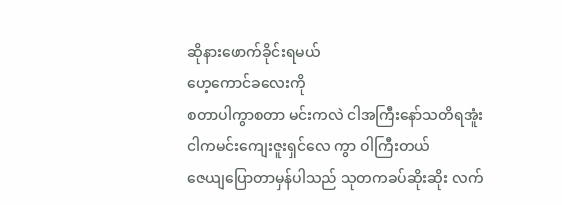ဆိုနားဖောက်ခိုင်းရမယ်
ဟေ့ကောင်ခလေးကို
စတာပါကွာစတာ မင်းကလဲ ငါအကြီးနော်သတိရအူံး
ငါကမင်းကျေးဇူးရှင်လေ ကွာ ဝါကြီးတယ်
ဇေယျပြောတာမှန်ပါသည် သုတကခပ်ဆိုးဆိုး လက်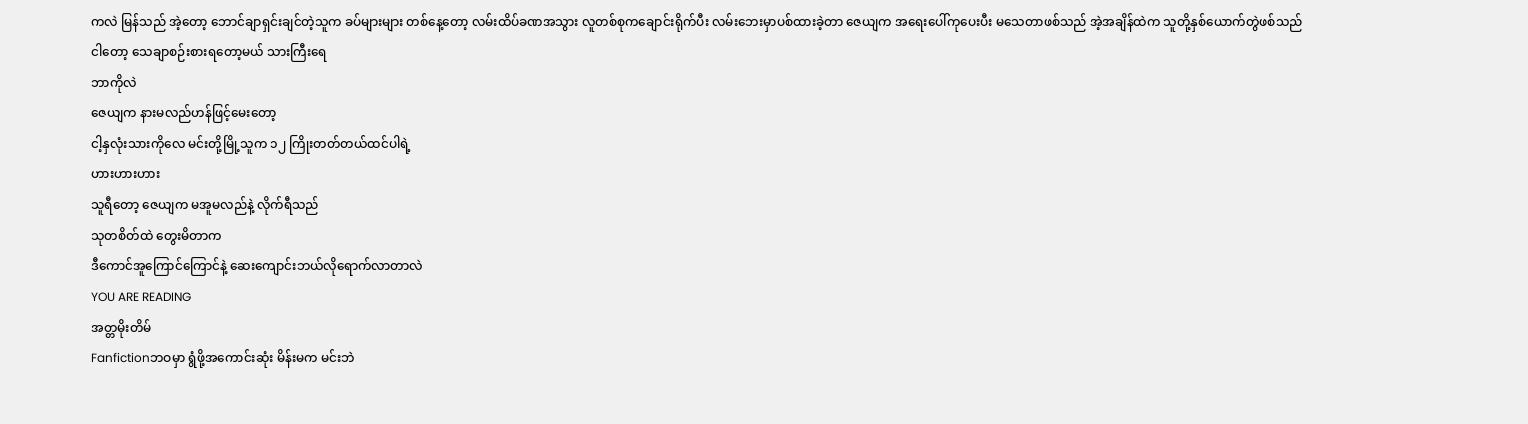ကလဲ မြန်သည် အဲ့တော့ ဘောင်ချာရှင်းချင်တဲ့သူက ခပ်များများ တစ်နေ့တော့ လမ်းထိပ်ခဏအသွား လူတစ်စုကချောင်းရိုက်ပီး လမ်းဘေးမှာပစ်ထားခဲ့တာ ဇေယျက အရေးပေါ်ကုပေးပီး မသေတာဖစ်သည် အဲ့အချိန်ထဲက သူတို့နှစ်ယောက်တွဲဖစ်သည်
ငါတော့ သေချာစဉ်းစားရတော့မယ် သားကြီးရေ
ဘာကိုလဲ
ဇေယျက နားမလည်ဟန်ဖြင့်မေးတော့
ငါ့နှလုံးသားကိုလေ မင်းတို့မြို့သူက ၁၂ ကြိုးတတ်တယ်ထင်ပါရဲ့
ဟားဟားဟား
သူရီတော့ ဇေယျက မအူမလည်နဲ့ လိုက်ရီသည်
သုတစိတ်ထဲ တွေးမိတာက
ဒီကောင်အူကြောင်ကြောင်နဲ့ ဆေးကျောင်းဘယ်လိုရောက်လာတာလဲ
YOU ARE READING
အတ္တမိုးတိမ်
Fanfictionဘဝမှာ ရွံဖို့အကောင်းဆုံး မိန်းမက မင်းဘဲ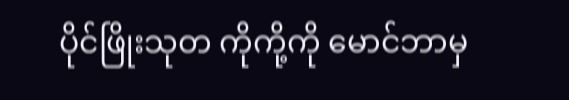ပိုင်ဖြိုးသုတ ကိုကို့ကို မောင်ဘာမှ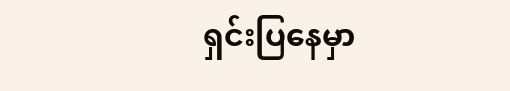ရှင်းပြနေမှာ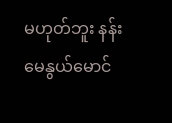မဟုတ်ဘူး နန်းမေနွယ်မောင်